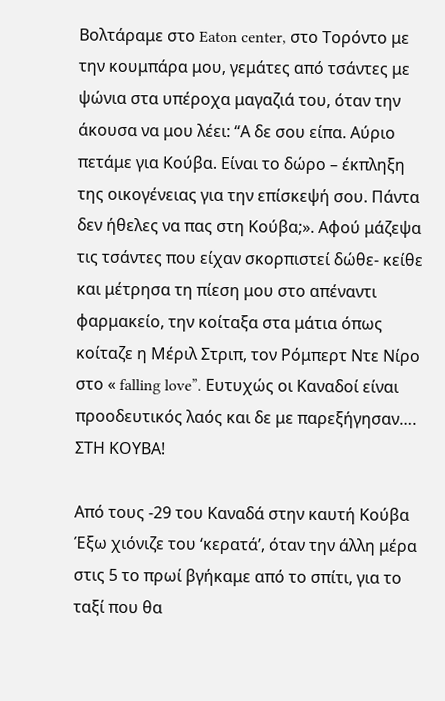Βολτάραμε στο Eaton center, στο Τορόντο με την κουμπάρα μου, γεμάτες από τσάντες με ψώνια στα υπέροχα μαγαζιά του, όταν την άκουσα να μου λέει: “Α δε σου είπα. Αύριο πετάμε για Κούβα. Είναι το δώρο – έκπληξη της οικογένειας για την επίσκεψή σου. Πάντα δεν ήθελες να πας στη Κούβα;». Αφού μάζεψα τις τσάντες που είχαν σκορπιστεί δώθε- κείθε και μέτρησα τη πίεση μου στο απέναντι φαρμακείο, την κοίταξα στα μάτια όπως κοίταζε η Μέριλ Στριπ, τον Ρόμπερτ Ντε Νίρο στο « falling love”. Ευτυχώς οι Καναδοί είναι προοδευτικός λαός και δε με παρεξήγησαν…. ΣΤΗ ΚΟΥΒΑ!

Από τους -29 του Καναδά στην καυτή Κούβα
Έξω χιόνιζε του ‘κερατά’, όταν την άλλη μέρα στις 5 το πρωί βγήκαμε από το σπίτι, για το ταξί που θα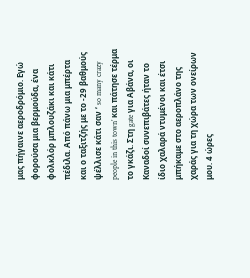μας πήγαινε αεροδρόμιο. Εγώ φορούσα μια βερμούδα, ένα φολκλόρ μπλουζάκι και κάτι πέδιλα. Από πάνω μια μπέρτα και ο ταξιτζής με το -29 βαθμούς ψέλλισε κάτι σαν ‘ so many crazy people in this town’ και πάτησε τέρμα το γκάζι. Στη gate για Αβάνα, οι Καναδοί συνεπιβάτες ήταν το ίδιο χαλαρά ντυμένοι και έτσι μπήκαμε στο αεροπλάνο της χαράς για τη χώρα των ονείρων μου. 4 ώρες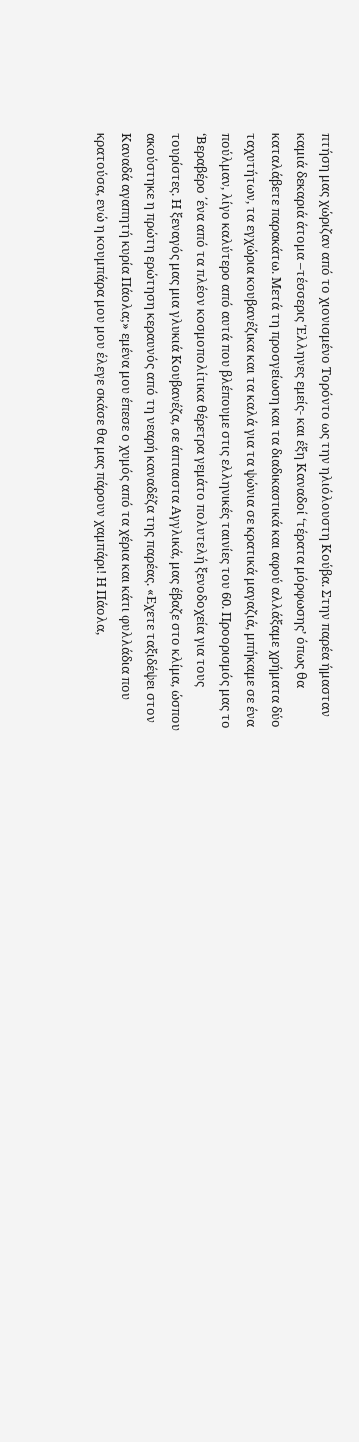πτήση μας χώριζαν από το χιονισμένο Τορόντο ως την ηλιόλουστη Κούβα. Στην παρέα ήμασταν καμιά δεκαριά άτομα –τέσσερις Έλληνες εμείς- και έξη Καναδοί ‘τέρατα μόρφωσης’ όπως θα καταλάβετε παρακάτω. Μετά τη προσγείωση και τα διαδικαστικά και αφού αλλάξαμε χρήματα δύο ταχυτήτων, τα εγχώρια κουβανέζικα και τα καλά για τα ψώνια σε κρατικά μαγαζιά, μπήκαμε σε ένα πούλμαν, λίγο καλύτερο από αυτά που βλέπουμε στις ελληνικές ταινίες του 60. Προορισμός μας το ‘Βεραβέρο ΄ένα από τα πλέον κοσμοπολίτικα θέρετρα γεμάτο πολυτελή ξενοδοχεία για τους τουρίστες. Η ξεναγός μας μια γλυκιά Κουβανέζα, σε άπταιστα Αγγλικά, μας έβαζε στο κλίμα, ώσπου ακούστηκε η πρώτη ερώτηση κεραυνός από τη νεαρή καναδέζα της παρέας. «Εχετε ταξιδέψει στον Καναδά αγαπητή κυρία Πάολα;» εμένα μου έπεσε ο χυμός από τα χέρια και κάτι φυλλάδια που κρατούσα, ενώ η κουμπάρα μου μου έλεγε σκάσε θα μας πάρουν χαμπάρι! Η Πάολα,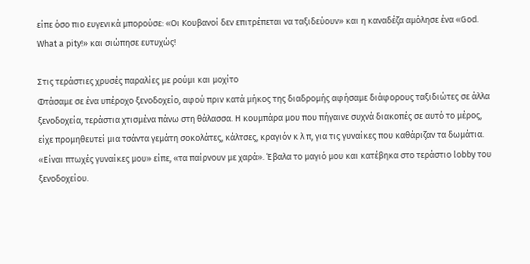είπε όσο πιο ευγενικά μπορούσε: «Οι Κουβανοί δεν επιτρέπεται να ταξιδεύουν» και η καναδέζα αμόλησε ένα «God. What a pity!» και σιώπησε ευτυχώς!

Στις τεράστιες χρυσές παραλίες με ρούμι και μοχίτο
Φτάσαμε σε ένα υπέροχο ξενοδοχείο, αφού πριν κατά μήκος της διαδρομής αφήσαμε διάφορους ταξιδιώτες σε άλλα ξενοδοχεία, τεράστια χτισμένα πάνω στη θάλασσα. Η κουμπάρα μου που πήγαινε συχνά διακοπές σε αυτό το μέρος, είχε προμηθευτεί μια τσάντα γεμάτη σοκολάτες, κάλτσες, κραγιόν κ λ π, για τις γυναίκες που καθάριζαν τα δωμάτια. «Είναι πτωχές γυναίκες μου» είπε, «τα παίρνουν με χαρά». Έβαλα το μαγιό μου και κατέβηκα στο τεράστιο lobby του ξενοδοχείου.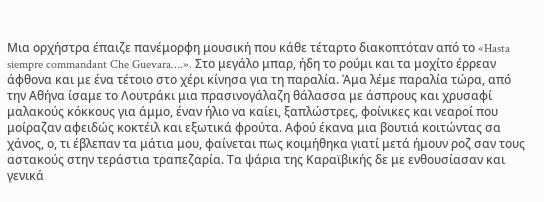Μια ορχήστρα έπαιζε πανέμορφη μουσική που κάθε τέταρτο διακοπτόταν από το «Hasta siempre commandant Che Guevara….». Στο μεγάλο μπαρ, ήδη το ρούμι και τα μοχίτο έρρεαν άφθονα και με ένα τέτοιο στο χέρι κίνησα για τη παραλία. Άμα λέμε παραλία τώρα, από την Αθήνα ίσαμε το Λουτράκι μια πρασινογάλαζη θάλασσα με άσπρους και χρυσαφί μαλακούς κόκκους για άμμο, έναν ήλιο να καίει, ξαπλώστρες, φοίνικες και νεαροί που μοίραζαν αφειδώς κοκτέιλ και εξωτικά φρούτα. Αφού έκανα μια βουτιά κοιτώντας σα χάνος, ο, τι έβλεπαν τα μάτια μου, φαίνεται πως κοιμήθηκα γιατί μετά ήμουν ροζ σαν τους αστακούς στην τεράστια τραπεζαρία. Τα ψάρια της Καραϊβικής δε με ενθουσίασαν και γενικά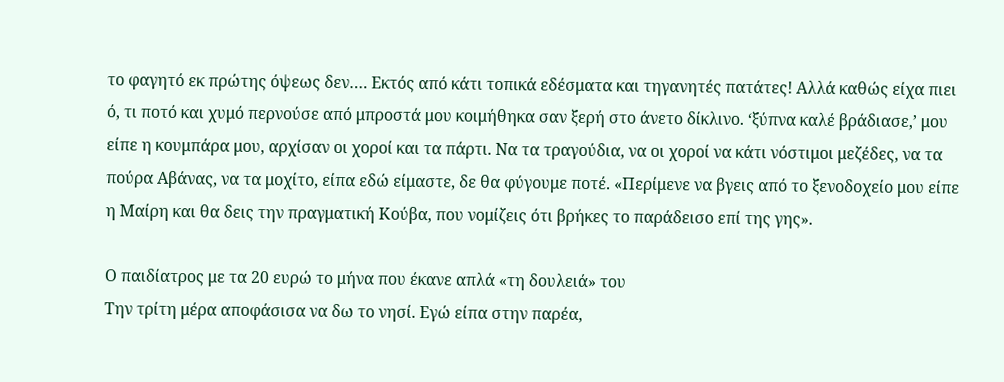το φαγητό εκ πρώτης όψεως δεν…. Εκτός από κάτι τοπικά εδέσματα και τηγανητές πατάτες! Αλλά καθώς είχα πιει ό, τι ποτό και χυμό περνούσε από μπροστά μου κοιμήθηκα σαν ξερή στο άνετο δίκλινο. ‘ξύπνα καλέ βράδιασε,’ μου είπε η κουμπάρα μου, αρχίσαν οι χοροί και τα πάρτι. Να τα τραγούδια, να οι χοροί να κάτι νόστιμοι μεζέδες, να τα πούρα Αβάνας, να τα μοχίτο, είπα εδώ είμαστε, δε θα φύγουμε ποτέ. «Περίμενε να βγεις από το ξενοδοχείο μου είπε η Μαίρη και θα δεις την πραγματική Κούβα, που νομίζεις ότι βρήκες το παράδεισο επί της γης».

Ο παιδίατρος με τα 20 ευρώ το μήνα που έκανε απλά «τη δουλειά» του
Την τρίτη μέρα αποφάσισα να δω το νησί. Εγώ είπα στην παρέα,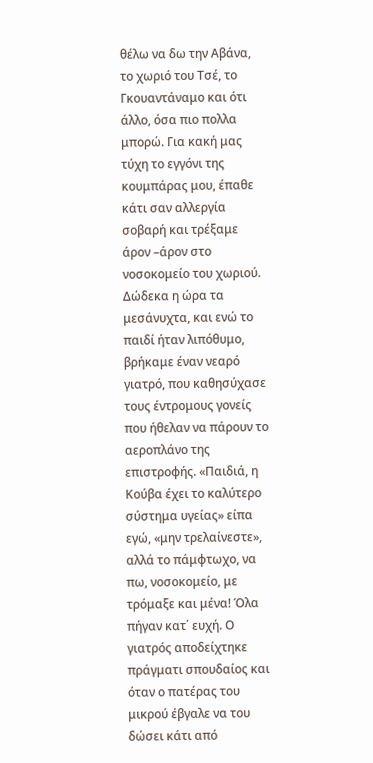θέλω να δω την Αβάνα, το χωριό του Τσέ, το Γκουαντάναμο και ότι άλλο, όσα πιο πολλα μπορώ. Για κακή μας τύχη το εγγόνι της κουμπάρας μου, έπαθε κάτι σαν αλλεργία σοβαρή και τρέξαμε άρον –άρον στο νοσοκομείο του χωριού. Δώδεκα η ώρα τα μεσάνυχτα, και ενώ το παιδί ήταν λιπόθυμο, βρήκαμε έναν νεαρό γιατρό, που καθησύχασε τους έντρομους γονείς που ήθελαν να πάρουν το αεροπλάνο της επιστροφής. «Παιδιά, η Κούβα έχει το καλύτερο σύστημα υγείας» είπα εγώ, «μην τρελαίνεστε», αλλά το πάμφτωχο, να πω, νοσοκομείο, με τρόμαξε και μένα! Όλα πήγαν κατ΄ ευχή. Ο γιατρός αποδείχτηκε πράγματι σπουδαίος και όταν ο πατέρας του μικρού έβγαλε να του δώσει κάτι από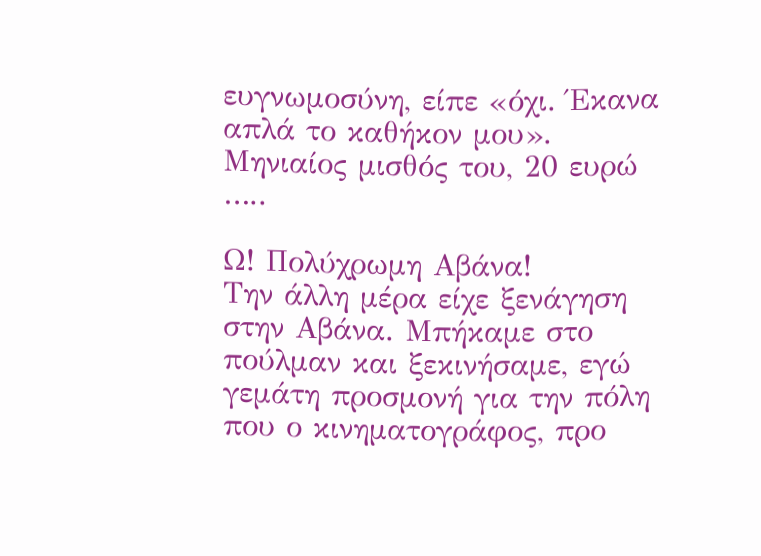ευγνωμοσύνη, είπε «όχι. Έκανα απλά το καθήκον μου». Μηνιαίος μισθός του, 20 ευρώ …..

Ω! Πολύχρωμη Αβάνα!
Την άλλη μέρα είχε ξενάγηση στην Αβάνα. Μπήκαμε στο πούλμαν και ξεκινήσαμε, εγώ γεμάτη προσμονή για την πόλη που ο κινηματογράφος, προ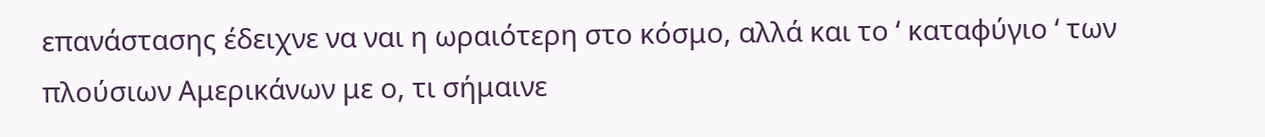επανάστασης έδειχνε να ναι η ωραιότερη στο κόσμο, αλλά και το ‘ καταφύγιο ‘ των πλούσιων Αμερικάνων με ο, τι σήμαινε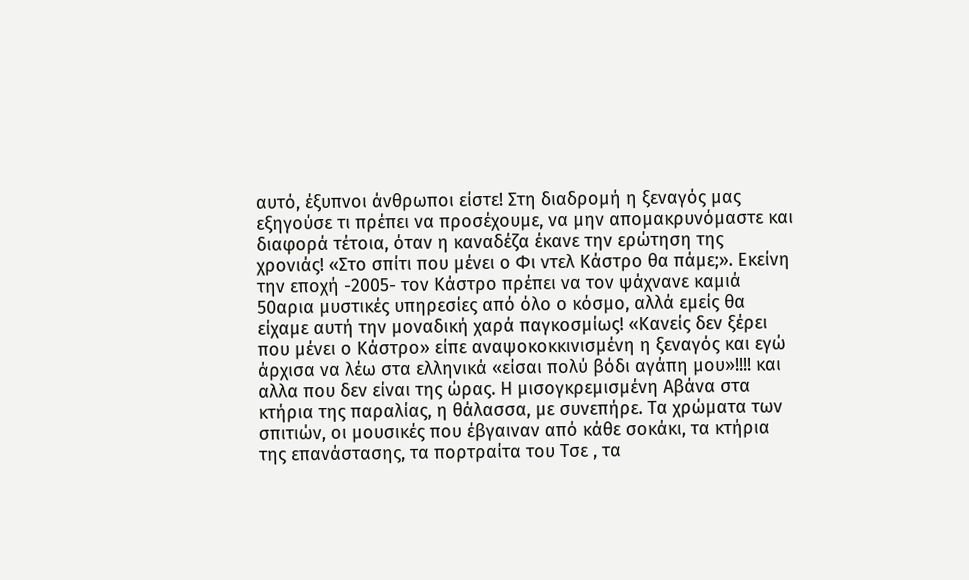αυτό, έξυπνοι άνθρωποι είστε! Στη διαδρομή η ξεναγός μας εξηγούσε τι πρέπει να προσέχουμε, να μην απομακρυνόμαστε και διαφορά τέτοια, όταν η καναδέζα έκανε την ερώτηση της χρονιάς! «Στο σπίτι που μένει ο Φι ντελ Κάστρο θα πάμε;». Εκείνη την εποχή -2005- τον Κάστρο πρέπει να τον ψάχνανε καμιά 50αρια μυστικές υπηρεσίες από όλο ο κόσμο, αλλά εμείς θα είχαμε αυτή την μοναδική χαρά παγκοσμίως! «Κανείς δεν ξέρει που μένει ο Κάστρο» είπε αναψοκοκκινισμένη η ξεναγός και εγώ άρχισα να λέω στα ελληνικά «είσαι πολύ βόδι αγάπη μου»!!!! και αλλα που δεν είναι της ώρας. Η μισογκρεμισμένη Αβάνα στα κτήρια της παραλίας, η θάλασσα, με συνεπήρε. Τα χρώματα των σπιτιών, οι μουσικές που έβγαιναν από κάθε σοκάκι, τα κτήρια της επανάστασης, τα πορτραίτα του Τσε , τα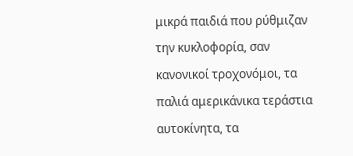μικρά παιδιά που ρύθμιζαν την κυκλοφορία, σαν κανονικοί τροχονόμοι, τα παλιά αμερικάνικα τεράστια αυτοκίνητα, τα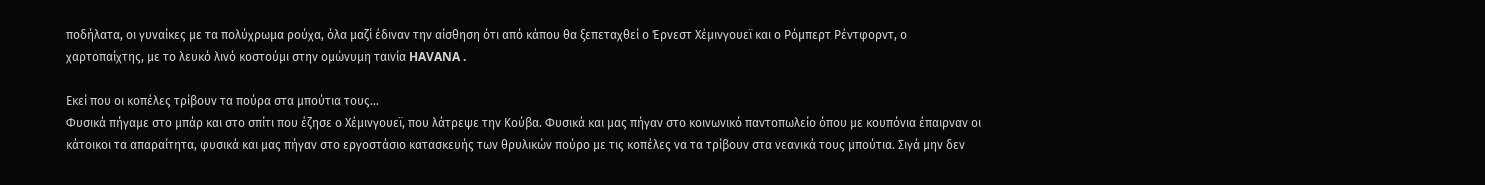ποδήλατα, οι γυναίκες με τα πολύχρωμα ρούχα, όλα μαζί έδιναν την αίσθηση ότι από κάπου θα ξεπεταχθεί ο Έρνεστ Χέμινγουεϊ και ο Ρόμπερτ Ρέντφορντ, ο χαρτοπαίχτης, με το λευκό λινό κοστούμι στην ομώνυμη ταινία HAVANA .

Εκεί που οι κοπέλες τρίβουν τα πούρα στα μπούτια τους…
Φυσικά πήγαμε στο μπάρ και στο σπίτι που έζησε ο Χέμινγουεϊ, που λάτρεψε την Κούβα. Φυσικά και μας πήγαν στο κοινωνικό παντοπωλείο όπου με κουπόνια έπαιρναν οι κάτοικοι τα απαραίτητα, φυσικά και μας πήγαν στο εργοστάσιο κατασκευής των θρυλικών πούρο με τις κοπέλες να τα τρίβουν στα νεανικά τους μπούτια. Σιγά μην δεν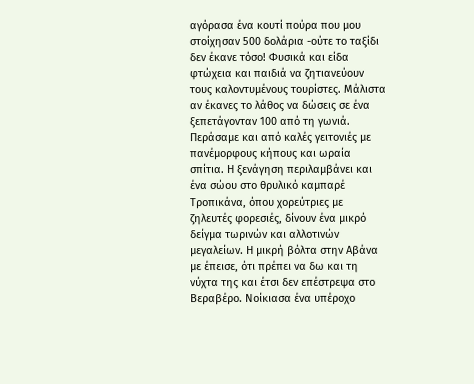αγόρασα ένα κουτί πούρα που μου στοίχησαν 500 δολάρια -ούτε το ταξίδι δεν έκανε τόσο! Φυσικά και είδα φτώχεια και παιδιά να ζητιανεύουν τους καλοντυμένους τουρίστες. Μάλιστα αν έκανες το λάθος να δώσεις σε ένα ξεπετάγονταν 100 από τη γωνιά. Περάσαμε και από καλές γειτονιές με πανέμορφους κήπους και ωραία σπίτια. Η ξενάγηση περιλαμβάνει και ένα σώου στο θρυλικό καμπαρέ Τροπικάνα, όπου χορεύτριες με ζηλευτές φορεσιές, δίνουν ένα μικρό δείγμα τωρινών και αλλοτινών μεγαλείων. Η μικρή βόλτα στην Αβάνα με έπεισε, ότι πρέπει να δω και τη νύχτα της και έτσι δεν επέστρεψα στο Βεραβέρο. Νοίκιασα ένα υπέροχο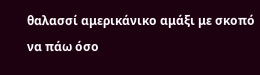θαλασσί αμερικάνικο αμάξι με σκοπό να πάω όσο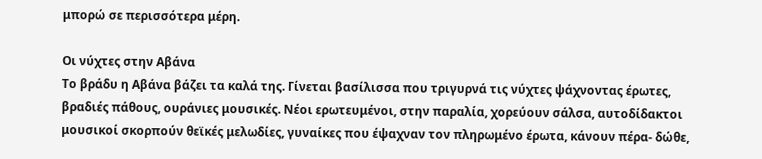μπορώ σε περισσότερα μέρη.

Οι νύχτες στην Αβάνα
Το βράδυ η Αβάνα βάζει τα καλά της. Γίνεται βασίλισσα που τριγυρνά τις νύχτες ψάχνοντας έρωτες, βραδιές πάθους, ουράνιες μουσικές. Νέοι ερωτευμένοι, στην παραλία, χορεύουν σάλσα, αυτοδίδακτοι μουσικοί σκορπούν θεϊκές μελωδίες, γυναίκες που έψαχναν τον πληρωμένο έρωτα, κάνουν πέρα- δώθε,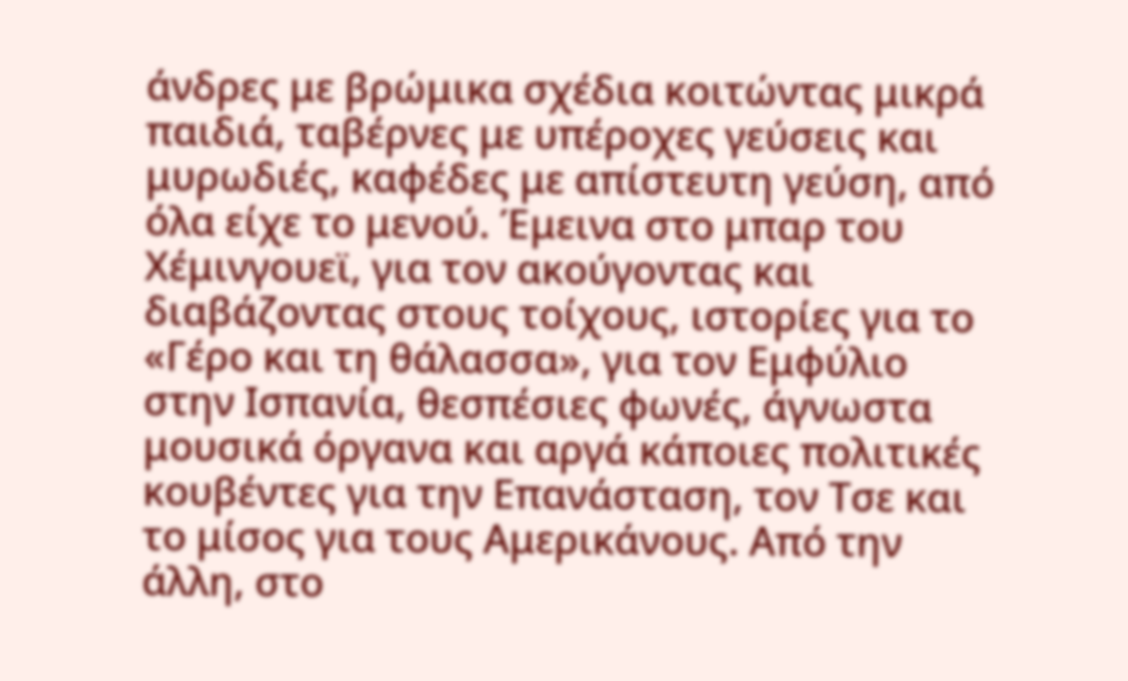άνδρες με βρώμικα σχέδια κοιτώντας μικρά παιδιά, ταβέρνες με υπέροχες γεύσεις και μυρωδιές, καφέδες με απίστευτη γεύση, από όλα είχε το μενού. Έμεινα στο μπαρ του Χέμινγουεϊ, για τον ακούγοντας και διαβάζοντας στους τοίχους, ιστορίες για το «Γέρο και τη θάλασσα», για τον Εμφύλιο στην Ισπανία, θεσπέσιες φωνές, άγνωστα μουσικά όργανα και αργά κάποιες πολιτικές κουβέντες για την Επανάσταση, τον Τσε και το μίσος για τους Αμερικάνους. Από την άλλη, στο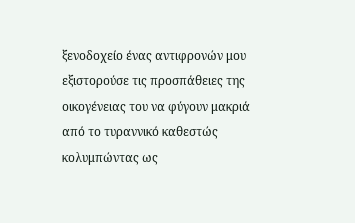ξενοδοχείο ένας αντιφρονών μου εξιστορούσε τις προσπάθειες της οικογένειας του να φύγουν μακριά από το τυραννικό καθεστώς κολυμπώντας ως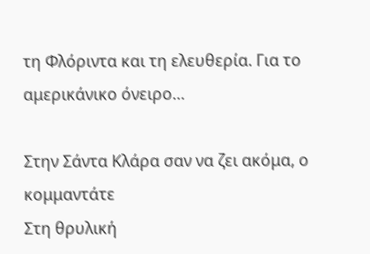τη Φλόριντα και τη ελευθερία. Για το αμερικάνικο όνειρο…

Στην Σάντα Κλάρα σαν να ζει ακόμα, ο κομμαντάτε
Στη θρυλική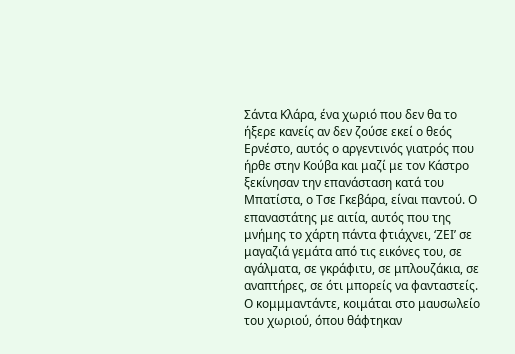Σάντα Κλάρα, ένα χωριό που δεν θα το ήξερε κανείς αν δεν ζούσε εκεί ο θεός Ερνέστο, αυτός ο αργεντινός γιατρός που ήρθε στην Κούβα και μαζί με τον Κάστρο ξεκίνησαν την επανάσταση κατά του Μπατίστα, ο Τσε Γκεβάρα, είναι παντού. Ο επαναστάτης με αιτία, αυτός που της μνήμης το χάρτη πάντα φτιάχνει, ‘ΖΕΙ’ σε μαγαζιά γεμάτα από τις εικόνες του, σε αγάλματα, σε γκράφιτυ, σε μπλουζάκια, σε αναπτήρες, σε ότι μπορείς να φανταστείς. Ο κομμμαντάντε, κοιμάται στο μαυσωλείο του χωριού, όπου θάφτηκαν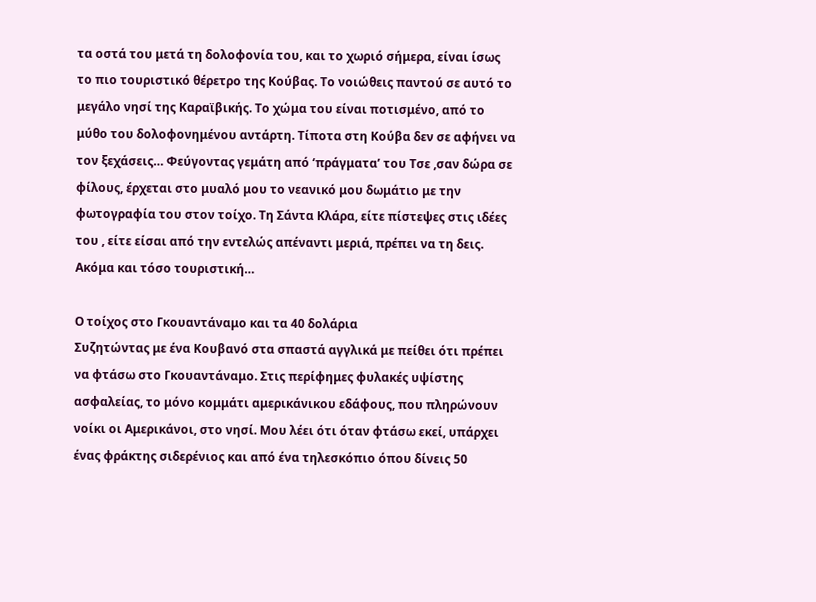τα οστά του μετά τη δολοφονία του, και το χωριό σήμερα, είναι ίσως το πιο τουριστικό θέρετρο της Κούβας. Το νοιώθεις παντού σε αυτό το μεγάλο νησί της Καραϊβικής. Το χώμα του είναι ποτισμένο, από το μύθο του δολοφονημένου αντάρτη. Τίποτα στη Κούβα δεν σε αφήνει να τον ξεχάσεις… Φεύγοντας γεμάτη από ‘πράγματα’ του Τσε ,σαν δώρα σε φίλους, έρχεται στο μυαλό μου το νεανικό μου δωμάτιο με την φωτογραφία του στον τοίχο. Τη Σάντα Κλάρα, είτε πίστεψες στις ιδέες του , είτε είσαι από την εντελώς απέναντι μεριά, πρέπει να τη δεις. Ακόμα και τόσο τουριστική…

Ο τοίχος στο Γκουαντάναμο και τα 40 δολάρια
Συζητώντας με ένα Κουβανό στα σπαστά αγγλικά με πείθει ότι πρέπει να φτάσω στο Γκουαντάναμο. Στις περίφημες φυλακές υψίστης ασφαλείας, το μόνο κομμάτι αμερικάνικου εδάφους, που πληρώνουν νοίκι οι Αμερικάνοι, στο νησί. Μου λέει ότι όταν φτάσω εκεί, υπάρχει ένας φράκτης σιδερένιος και από ένα τηλεσκόπιο όπου δίνεις 50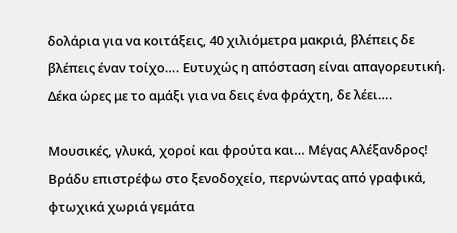δολάρια για να κοιτάξεις, 40 χιλιόμετρα μακριά, βλέπεις δε βλέπεις έναν τοίχο…. Ευτυχώς η απόσταση είναι απαγορευτική. Δέκα ώρες με το αμάξι για να δεις ένα φράχτη, δε λέει….

Μουσικές, γλυκά, χοροί και φρούτα και… Μέγας Αλέξανδρος!
Βράδυ επιστρέφω στο ξενοδοχείο, περνώντας από γραφικά, φτωχικά χωριά γεμάτα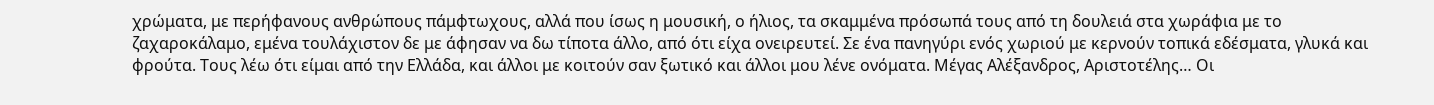χρώματα, με περήφανους ανθρώπους πάμφτωχους, αλλά που ίσως η μουσική, ο ήλιος, τα σκαμμένα πρόσωπά τους από τη δουλειά στα χωράφια με το ζαχαροκάλαμο, εμένα τουλάχιστον δε με άφησαν να δω τίποτα άλλο, από ότι είχα ονειρευτεί. Σε ένα πανηγύρι ενός χωριού με κερνούν τοπικά εδέσματα, γλυκά και φρούτα. Τους λέω ότι είμαι από την Ελλάδα, και άλλοι με κοιτούν σαν ξωτικό και άλλοι μου λένε ονόματα. Μέγας Αλέξανδρος, Αριστοτέλης… Οι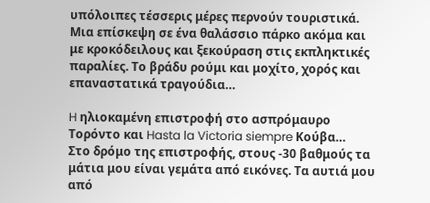υπόλοιπες τέσσερις μέρες περνούν τουριστικά. Μια επίσκεψη σε ένα θαλάσσιο πάρκο ακόμα και με κροκόδειλους και ξεκούραση στις εκπληκτικές παραλίες. Το βράδυ ρούμι και μοχίτο, χορός και επαναστατικά τραγούδια…

H ηλιοκαμένη επιστροφή στο ασπρόμαυρο Τορόντο και Hasta la Victoria siempre Κούβα…
Στο δρόμο της επιστροφής, στους -30 βαθμούς τα μάτια μου είναι γεμάτα από εικόνες. Τα αυτιά μου από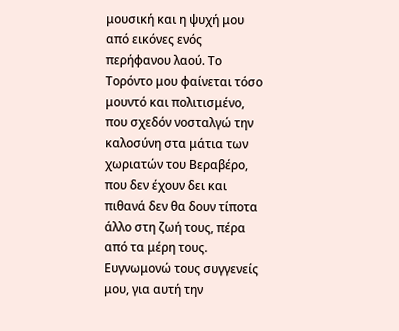μουσική και η ψυχή μου από εικόνες ενός περήφανου λαού. Το Τορόντο μου φαίνεται τόσο μουντό και πολιτισμένο, που σχεδόν νοσταλγώ την καλοσύνη στα μάτια των χωριατών του Βεραβέρο, που δεν έχουν δει και πιθανά δεν θα δουν τίποτα άλλο στη ζωή τους, πέρα από τα μέρη τους. Ευγνωμονώ τους συγγενείς μου, για αυτή την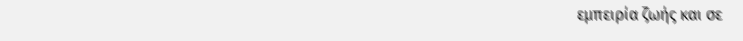εμπειρία ζωής και σε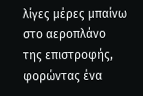λίγες μέρες μπαίνω στο αεροπλάνο της επιστροφής, φορώντας ένα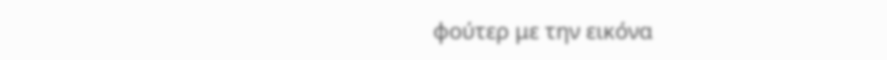φούτερ με την εικόνα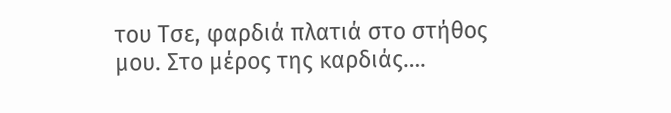του Τσε, φαρδιά πλατιά στο στήθος μου. Στο μέρος της καρδιάς….